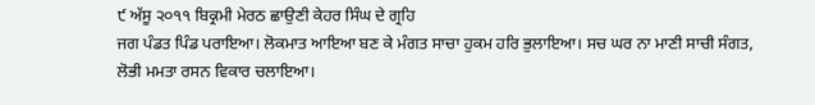੯ ਅੱਸੂ ੨੦੧੧ ਬਿਕ੍ਰਮੀ ਮੇਰਠ ਛਾਉਣੀ ਕੇਹਰ ਸਿੰਘ ਦੇ ਗ੍ਰਹਿ
ਜਗ ਪੰਡਤ ਪਿੰਡ ਪਰਾਇਆ। ਲੋਕਮਾਤ ਆਇਆ ਬਣ ਕੇ ਮੰਗਤ ਸਾਚਾ ਹੁਕਮ ਹਰਿ ਭੁਲਾਇਆ। ਸਚ ਘਰ ਨਾ ਮਾਣੀ ਸਾਚੀ ਸੰਗਤ, ਲੋਭੀ ਮਮਤਾ ਰਸਨ ਵਿਕਾਰ ਚਲਾਇਆ।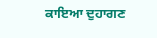ਕਾਇਆ ਦੁਹਾਗਣ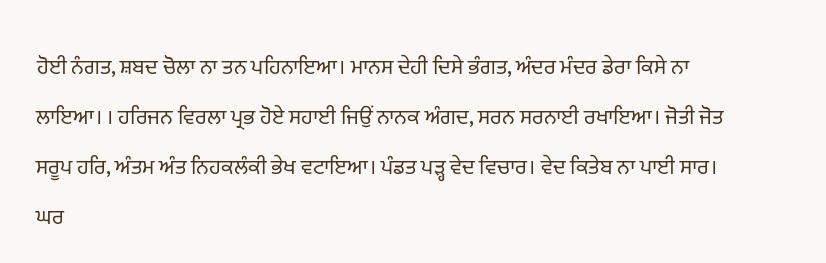ਹੋਈ ਨੰਗਤ, ਸ਼ਬਦ ਚੋਲਾ ਨਾ ਤਨ ਪਹਿਨਾਇਆ। ਮਾਨਸ ਦੇਹੀ ਦਿਸੇ ਭੰਗਤ, ਅੰਦਰ ਮੰਦਰ ਡੇਰਾ ਕਿਸੇ ਨਾ ਲਾਇਆ। । ਹਰਿਜਨ ਵਿਰਲਾ ਪ੍ਰਭ ਹੋਏ ਸਹਾਈ ਜਿਉਂ ਨਾਨਕ ਅੰਗਦ, ਸਰਨ ਸਰਨਾਈ ਰਖਾਇਆ। ਜੋਤੀ ਜੋਤ ਸਰੂਪ ਹਰਿ, ਅੰਤਮ ਅੰਤ ਨਿਹਕਲੰਕੀ ਭੇਖ ਵਟਾਇਆ। ਪੰਡਤ ਪੜ੍ਹ ਵੇਦ ਵਿਚਾਰ। ਵੇਦ ਕਿਤੇਬ ਨਾ ਪਾਈ ਸਾਰ। ਘਰ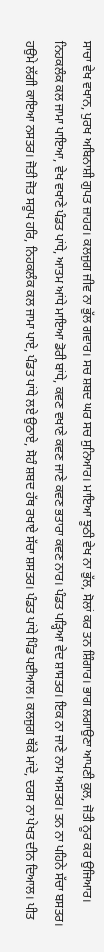ਸਾਚਾ ਵੇਖ ਵਖਾਨ, ਪੁਰਖ ਅਬਿਨਾਸ਼ੀ ਗੁਪਤ ਜ਼ਾਹਰ। ਕਲਜੁਗ ਜੀਵ ਨਾ ਭੁੱਲ ਗਵਾਰ। ਸਚ ਸ਼ਬਦ ਘਰ ਸਚ ਸੁਨਿਆਰ। ਮਾਇਆ ਝੂਠੀ ਵੇਖ ਨਾ ਭੁੱਲ, ਸੋਲਾਂ ਕਰ ਤਨ ਸ਼ਿੰਗਾਰ। ਭਾਗ ਲਗਾਉਣਾ ਆਪਣੀ ਕੁਲ, ਜੋਤੀ ਨੂਰ ਕਰ ਉਜਿਆਰ। ਨਿਹਕਲੰਕ ਕਲ ਜਾਮਾ ਪਾਇਆ, ਵੇਖ ਵਖਾਣੇ ਪੰਡਤ ਪਾਂਧੇ, ਆਤਮ ਆਂਧੇ ਮਾਇਆ ਡੋਰੀ ਬਾਂਧੇ, ਕਵਣ ਵਖਾਣੇ ਕਵਣ ਜਾਣੇ ਕਵਣ ਭਤਾਰਾ ਕਵਣ ਨਾਰ। ਪੰਡਤ ਪੜ੍ਹਿਆ ਵੇਦ ਸ਼ਾਸਤਰ। ਇਕ ਨਾ ਜਾਣੇ ਨਾਮ ਅਸਤਰ। ਤਨ ਨਾ ਪਹਿਨੇ ਸੱਚਾ ਬਸਤਰ। ਹਉਮੇ ਲੱਗੀ ਕਾਇਆ ਨਸਤਰ। ਜੋਤੀ ਜੋਤ ਸਰੂਪ ਹਰਿ, ਨਿਹਕਲੰਕ ਕਲ ਜਾਮਾ ਪਾਏ, ਪੰਡਤ ਪਾਂਧੇ ਲਏ ਉਠਾਏ, ਸੋਹੰ ਸ਼ਬਦ ਹੱਥ ਰਖਾਏ ਸੱਚਾ ਸ਼ਸਤਰ। ਪੰਡਤ ਪਾਂਧੇ ਪਿੰਡ ਪਈਆਲ। ਕਲਜੁਗ ਥੱਕੇ ਮਾਂਦੇ, ਦਰਸ ਨਾ ਪੇਖਤ ਦੀਨ ਦਿਆਲ। ਪੀਤ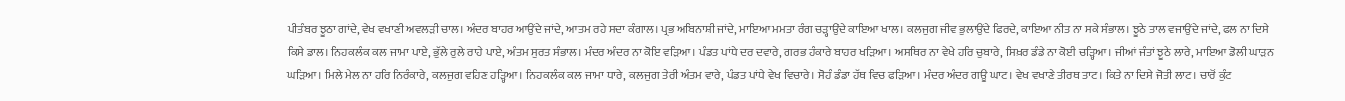ਪੀਤੰਬਰ ਝੂਠਾ ਗਾਂਦੇ, ਵੇਖ ਵਖਾਣੀ ਅਵਲੜੀ ਚਾਲ। ਅੰਦਰ ਬਾਹਰ ਆਉਂਦੇ ਜਾਂਦੇ, ਆਤਮ ਰਹੇ ਸਦਾ ਕੰਗਾਲ। ਪ੍ਰਭ ਅਬਿਨਾਸ਼ੀ ਜਾਂਦੇ, ਮਾਇਆ ਮਮਤਾ ਰੰਗ ਚੜ੍ਹਾਉਂਦੇ ਕਾਇਆ ਖਾਲ। ਕਲਜੁਗ ਜੀਵ ਭੁਲਾਉਂਦੇ ਫਿਰਦੇ, ਕਾਇਆ ਨੀਤ ਨਾ ਸਕੇ ਸੰਭਾਲ। ਝੂਠੇ ਤਾਲ ਵਜਾਉਂਦੇ ਜਾਂਦੇ, ਫਲ ਨਾ ਦਿਸੇ ਕਿਸੇ ਡਾਲ। ਨਿਹਕਲੰਕ ਕਲ ਜਾਮਾ ਪਾਏ, ਭੁੱਲੇ ਰੁਲੇ ਰਾਹੇ ਪਾਏ, ਅੰਤਮ ਸੁਰਤ ਸੰਭਾਲ। ਮੰਦਰ ਅੰਦਰ ਨਾ ਕੋਇ ਵੜਿਆ। ਪੰਡਤ ਪਾਂਧੇ ਦਰ ਦਵਾਰੇ, ਗਰਭ ਹੰਕਾਰੇ ਬਾਹਰ ਖੜਿਆ। ਅਸਥਿਰ ਨਾ ਵੇਖੇ ਹਰਿ ਚੁਬਾਰੇ, ਸਿਖ਼ਰ ਡੰਡੇ ਨਾ ਕੋਈ ਚੜ੍ਹਿਆ। ਜੀਆਂ ਜੰਤਾਂ ਝੂਠੇ ਲਾਰੇ, ਮਾਇਆ ਡੋਲੀ ਘਾੜਨ ਘੜਿਆ। ਮਿਲੇ ਮੇਲ ਨਾ ਹਰਿ ਨਿਰੰਕਾਰੇ, ਕਲਜੁਗ ਵਹਿਣ ਹੜ੍ਹਿਆ। ਨਿਹਕਲੰਕ ਕਲ ਜਾਮਾ ਧਾਰੇ, ਕਲਜੁਗ ਤੇਰੀ ਅੰਤਮ ਵਾਰੇ, ਪੰਡਤ ਪਾਂਧੇ ਵੇਖ ਵਿਚਾਰੇ। ਸੋਹੰ ਡੰਡਾ ਹੱਥ ਵਿਚ ਫੜਿਆ। ਮੰਦਰ ਅੰਦਰ ਗਊ ਘਾਟ। ਵੇਖ ਵਖਾਣੇ ਤੀਰਥ ਤਾਟ। ਕਿਤੇ ਨਾ ਦਿਸੇ ਜੋਤੀ ਲਾਟ। ਚਾਰੋਂ ਕੁੰਟ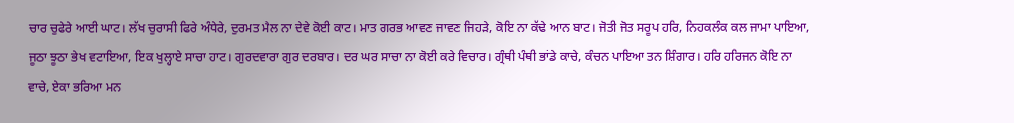ਚਾਰ ਚੁਫੇਰੇ ਆਈ ਘਾਟ। ਲੱਖ ਚੁਰਾਸੀ ਫਿਰੇ ਅੰਧੇਰੇ, ਦੁਰਮਤ ਮੈਲ ਨਾ ਦੇਵੇ ਕੋਈ ਕਾਟ। ਮਾਤ ਗਰਭ ਆਵਣ ਜਾਵਣ ਜਿਹੜੇ, ਕੋਇ ਨਾ ਕੱਢੇ ਆਨ ਬਾਟ। ਜੋਤੀ ਜੋਤ ਸਰੂਪ ਹਰਿ, ਨਿਹਕਲੰਕ ਕਲ ਜਾਮਾ ਪਾਇਆ, ਜੂਠਾ ਝੂਠਾ ਭੇਖ ਵਟਾਇਆ, ਇਕ ਖੁਲ੍ਹਾਏ ਸਾਚਾ ਹਾਟ। ਗੁਰਦਵਾਰਾ ਗੁਰ ਦਰਬਾਰ। ਦਰ ਘਰ ਸਾਚਾ ਨਾ ਕੋਈ ਕਰੇ ਵਿਚਾਰ। ਗ੍ਰੰਥੀ ਪੰਥੀ ਭਾਂਡੇ ਕਾਚੇ, ਕੰਚਨ ਪਾਇਆ ਤਨ ਸ਼ਿੰਗਾਰ। ਹਰਿ ਹਰਿਜਨ ਕੋਇ ਨਾ ਵਾਚੇ, ਏਕਾ ਭਰਿਆ ਮਨ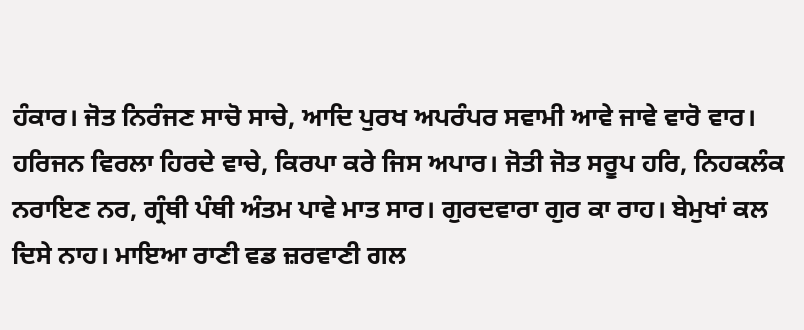ਹੰਕਾਰ। ਜੋਤ ਨਿਰੰਜਣ ਸਾਚੋ ਸਾਚੇ, ਆਦਿ ਪੁਰਖ ਅਪਰੰਪਰ ਸਵਾਮੀ ਆਵੇ ਜਾਵੇ ਵਾਰੋ ਵਾਰ। ਹਰਿਜਨ ਵਿਰਲਾ ਹਿਰਦੇ ਵਾਚੇ, ਕਿਰਪਾ ਕਰੇ ਜਿਸ ਅਪਾਰ। ਜੋਤੀ ਜੋਤ ਸਰੂਪ ਹਰਿ, ਨਿਹਕਲੰਕ ਨਰਾਇਣ ਨਰ, ਗ੍ਰੰਥੀ ਪੰਥੀ ਅੰਤਮ ਪਾਵੇ ਮਾਤ ਸਾਰ। ਗੁਰਦਵਾਰਾ ਗੁਰ ਕਾ ਰਾਹ। ਬੇਮੁਖਾਂ ਕਲ ਦਿਸੇ ਨਾਹ। ਮਾਇਆ ਰਾਣੀ ਵਡ ਜ਼ਰਵਾਣੀ ਗਲ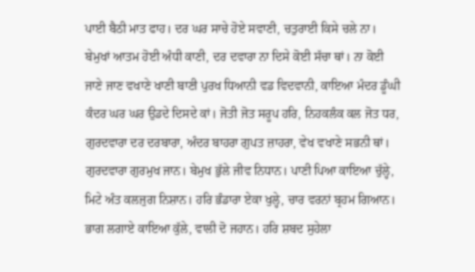ਪਾਈ ਬੈਠੀ ਮਾਤ ਫਾਹ। ਦਰ ਘਰ ਸਾਚੇ ਹੋਏ ਸਵਾਣੀ, ਚਤੁਰਾਈ ਕਿਸੇ ਚਲੇ ਨਾ। ਬੇਮੁਖਾਂ ਆਤਮ ਹੋਈ ਅੰਧੀ ਕਾਣੀ, ਦਰ ਦਵਾਰਾ ਨਾ ਦਿਸੇ ਕੋਈ ਸੱਚਾ ਥਾਂ। ਨਾ ਕੋਈ ਜਾਣੇ ਜਾਣ ਵਖਾਣੇ ਖਾਣੀ ਬਾਣੀ ਪੁਰਖ ਧਿਆਨੀ ਵਡ ਵਿਦਵਾਨੀ, ਕਾਇਆ ਮੰਦਰ ਡੂੰਘੀ ਕੰਦਰ ਘਰ ਘਰ ਉਡਦੇ ਦਿਸਦੇ ਕਾਂ। ਜੋਤੀ ਜੋਤ ਸਰੂਪ ਹਰਿ, ਨਿਹਕਲੰਕ ਕਲ ਜੋਤ ਧਰ, ਗੁਰਦਵਾਰਾ ਦਰ ਦਰਬਾਰਾ, ਅੰਦਰ ਬਾਹਰਾ ਗੁਪਤ ਜ਼ਾਹਰਾ, ਵੇਖ ਵਖਾਣੇ ਸਭਨੀ ਥਾਂ। ਗੁਰਦਵਾਰਾ ਗੁਰਮੁਖ ਜਾਨ। ਬੇਮੁਖ ਭੁੱਲੇ ਜੀਵ ਨਿਧਾਨ। ਪਾਣੀ ਪਿਆ ਕਾਇਆ ਚੁੱਲ੍ਹੇ, ਮਿਟੇ ਅੰਤ ਕਲਜੁਗ ਨਿਸ਼ਾਨ। ਹਰਿ ਭੰਡਾਰਾ ਏਕਾ ਖੁਲ੍ਹੇ, ਚਾਰ ਵਰਨਾਂ ਬ੍ਰਹਮ ਗਿਆਨ। ਭਾਗ ਲਗਾਏ ਕਾਇਆ ਕੁੱਲੇ, ਵਾਲੀ ਦੋ ਜਹਾਨ। ਹਰਿ ਸ਼ਬਦ ਸੁਹੇਲਾ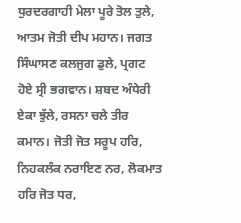ਧੁਰਦਰਗਾਹੀ ਮੇਲਾ ਪੂਰੇ ਤੋਲ ਤੁਲੇ, ਆਤਮ ਜੋਤੀ ਦੀਪ ਮਹਾਨ। ਜਗਤ ਸਿੰਘਾਸਣ ਕਲਜੁਗ ਡੁਲੇ, ਪ੍ਰਗਟ ਹੋਏ ਸ੍ਰੀ ਭਗਵਾਨ। ਸ਼ਬਦ ਅੰਧੇਰੀ ਏਕਾ ਝੁੱਲੇ, ਰਸਨਾ ਚਲੇ ਤੀਰ ਕਮਾਨ। ਜੋਤੀ ਜੋਤ ਸਰੂਪ ਹਰਿ, ਨਿਹਕਲੰਕ ਨਰਾਇਣ ਨਰ, ਲੋਕਮਾਤ ਹਰਿ ਜੋਤ ਧਰ,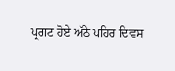ਪ੍ਰਗਟ ਹੋਏ ਅੱਠੇ ਪਹਿਰ ਦਿਵਸ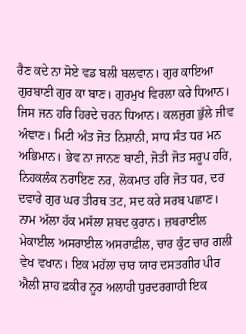ਰੈਣ ਕਦੇ ਨਾ ਸੋਏ ਵਡ ਬਲੀ ਬਲਵਾਨ। ਗੁਰ ਕਾਇਆ ਗੁਰਬਾਣੀ ਗੁਰ ਕਾ ਬਾਣ। ਗੁਰਮੁਖ ਵਿਰਲਾ ਕਰੇ ਧਿਆਨ। ਜਿਸ ਜਨ ਹਰਿ ਹਿਰਦੇ ਚਰਨ ਧਿਆਨ। ਕਲਜੁਗ ਭੁੱਲੇ ਜੀਵ ਅੰਞਾਣ। ਮਿਟੀ ਅੰਤ ਜੋਤ ਨਿਸ਼ਾਨੀ, ਸਾਧ ਸੰਤ ਧਰ ਮਨ ਅਭਿਮਾਨ। ਭੇਵ ਨਾ ਜਾਨਣ ਬਾਣੀ, ਜੋਤੀ ਜੋਤ ਸਰੂਪ ਹਰਿ, ਨਿਹਕਲੰਕ ਨਰਾਇਣ ਨਰ, ਲੋਕਮਾਤ ਹਰਿ ਜੋਤ ਧਰ, ਦਰ ਦਵਾਰੇ ਗੁਰ ਘਰ ਤੀਰਥ ਤਟ, ਸਦ ਕਰੇ ਸਰਬ ਪਛਾਣ। ਨਾਮ ਅੱਲਾ ਹੱਕ ਮਸੱਲਾ ਸ਼ਬਦ ਕੁਰਾਨ। ਜ਼ਬਰਾਈਲ ਮੇਕਾਈਲ ਅਸਰਾਈਲ ਅਸਰਾਫ਼ੀਲ, ਚਾਰ ਕੁੰਟ ਚਾਰ ਗਲੀ ਵੇਖ ਵਖਾਨ। ਇਕ ਮਹੱਲਾ ਚਾਰ ਯਾਰ ਦਸਤਗੀਰ ਪੀਰ ਐਲੀ ਸ਼ਾਹ ਫ਼ਕੀਰ ਨੂਰ ਅਲਾਹੀ ਧੁਰਦਰਗਾਹੀ ਇਕ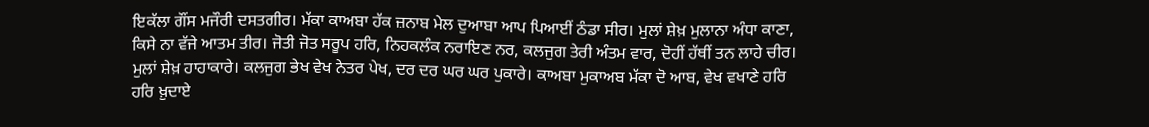ਇਕੱਲਾ ਗੌਂਸ ਮਜੌਰੀ ਦਸਤਗੀਰ। ਮੱਕਾ ਕਾਅਬਾ ਹੱਕ ਜ਼ਨਾਬ ਮੇਲ ਦੁਆਬਾ ਆਪ ਪਿਆਈਂ ਠੰਡਾ ਸੀਰ। ਮੁਲਾਂ ਸ਼ੇਖ਼ ਮੁਲਾਨਾ ਅੰਧਾ ਕਾਣਾ, ਕਿਸੇ ਨਾ ਵੱਜੇ ਆਤਮ ਤੀਰ। ਜੋਤੀ ਜੋਤ ਸਰੂਪ ਹਰਿ, ਨਿਹਕਲੰਕ ਨਰਾਇਣ ਨਰ, ਕਲਜੁਗ ਤੇਰੀ ਅੰਤਮ ਵਾਰ, ਦੋਹੀਂ ਹੱਥੀਂ ਤਨ ਲਾਹੇ ਚੀਰ। ਮੁਲਾਂ ਸ਼ੇਖ਼ ਹਾਹਾਕਾਰੇ। ਕਲਜੁਗ ਭੇਖ ਵੇਖ ਨੇਤਰ ਪੇਖ, ਦਰ ਦਰ ਘਰ ਘਰ ਪੁਕਾਰੇ। ਕਾਅਬਾ ਮੁਕਾਅਬ ਮੱਕਾ ਦੋ ਆਬ, ਵੇਖ ਵਖਾਣੇ ਹਰਿ ਹਰਿ ਖ਼ੁਦਾਏ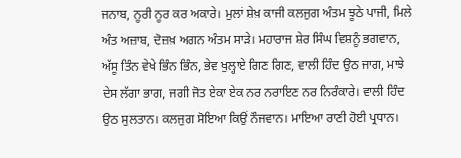ਜਨਾਬ, ਨੂਰੀ ਨੂਰ ਕਰ ਅਕਾਰੇ। ਮੁਲਾਂ ਸ਼ੇਖ਼ ਕਾਜੀ ਕਲਜੁਗ ਅੰਤਮ ਝੂਠੇ ਪਾਜੀ, ਮਿਲੇ ਅੰਤ ਅਜ਼ਾਬ, ਦੋਜ਼ਖ਼ ਅਗਨ ਅੰਤਮ ਸਾੜੇ। ਮਹਾਰਾਜ ਸ਼ੇਰ ਸਿੰਘ ਵਿਸ਼ਨੂੰ ਭਗਵਾਨ, ਅੱਸੂ ਤਿੰਨ ਵੇਖੇ ਭਿੰਨ ਭਿੰਨ, ਭੇਵ ਖੁਲ੍ਹਾਏ ਗਿਣ ਗਿਣ, ਵਾਲੀ ਹਿੰਦ ਉਠ ਜਾਗ, ਮਾਝੇ ਦੇਸ ਲੱਗਾ ਭਾਗ, ਜਗੀ ਜੋਤ ਏਕਾ ਏਕ ਨਰ ਨਰਾਇਣ ਨਰ ਨਿਰੰਕਾਰੇ। ਵਾਲੀ ਹਿੰਦ ਉਠ ਸੁਲਤਾਨ। ਕਲਜੁਗ ਸੋਇਆ ਕਿਉਂ ਨੌਜਵਾਨ। ਮਾਇਆ ਰਾਣੀ ਹੋਈ ਪ੍ਰਧਾਨ।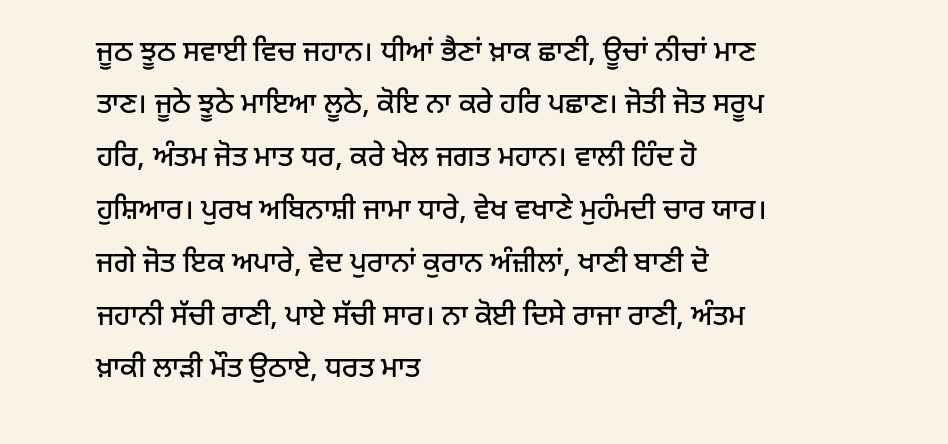ਜੂਠ ਝੂਠ ਸਵਾਈ ਵਿਚ ਜਹਾਨ। ਧੀਆਂ ਭੈਣਾਂ ਖ਼ਾਕ ਛਾਣੀ, ਊਚਾਂ ਨੀਚਾਂ ਮਾਣ ਤਾਣ। ਜੂਠੇ ਝੂਠੇ ਮਾਇਆ ਲੂਠੇ, ਕੋਇ ਨਾ ਕਰੇ ਹਰਿ ਪਛਾਣ। ਜੋਤੀ ਜੋਤ ਸਰੂਪ ਹਰਿ, ਅੰਤਮ ਜੋਤ ਮਾਤ ਧਰ, ਕਰੇ ਖੇਲ ਜਗਤ ਮਹਾਨ। ਵਾਲੀ ਹਿੰਦ ਹੋ ਹੁਸ਼ਿਆਰ। ਪੁਰਖ ਅਬਿਨਾਸ਼ੀ ਜਾਮਾ ਧਾਰੇ, ਵੇਖ ਵਖਾਣੇ ਮੁਹੰਮਦੀ ਚਾਰ ਯਾਰ। ਜਗੇ ਜੋਤ ਇਕ ਅਪਾਰੇ, ਵੇਦ ਪੁਰਾਨਾਂ ਕੁਰਾਨ ਅੰਜ਼ੀਲਾਂ, ਖਾਣੀ ਬਾਣੀ ਦੋ ਜਹਾਨੀ ਸੱਚੀ ਰਾਣੀ, ਪਾਏ ਸੱਚੀ ਸਾਰ। ਨਾ ਕੋਈ ਦਿਸੇ ਰਾਜਾ ਰਾਣੀ, ਅੰਤਮ ਖ਼ਾਕੀ ਲਾੜੀ ਮੌਤ ਉਠਾਏ, ਧਰਤ ਮਾਤ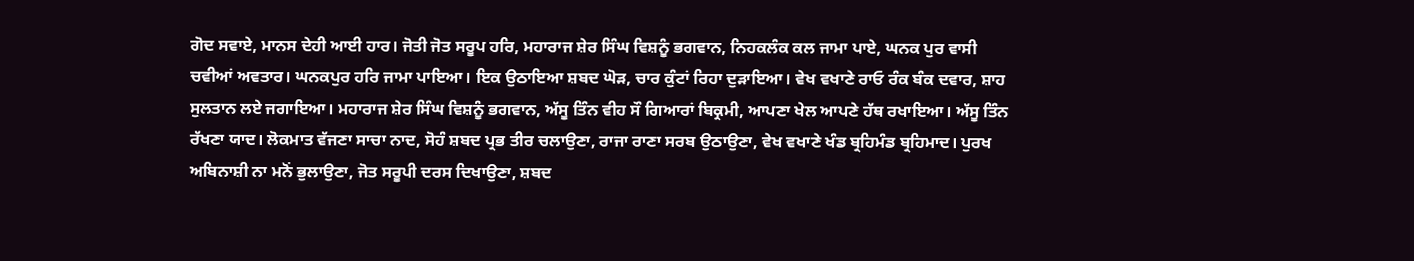ਗੋਦ ਸਵਾਏ, ਮਾਨਸ ਦੇਹੀ ਆਈ ਹਾਰ। ਜੋਤੀ ਜੋਤ ਸਰੂਪ ਹਰਿ, ਮਹਾਰਾਜ ਸ਼ੇਰ ਸਿੰਘ ਵਿਸ਼ਨੂੰ ਭਗਵਾਨ, ਨਿਹਕਲੰਕ ਕਲ ਜਾਮਾ ਪਾਏ, ਘਨਕ ਪੁਰ ਵਾਸੀ ਚਵੀਆਂ ਅਵਤਾਰ। ਘਨਕਪੁਰ ਹਰਿ ਜਾਮਾ ਪਾਇਆ। ਇਕ ਉਠਾਇਆ ਸ਼ਬਦ ਘੋੜ, ਚਾਰ ਕੁੰਟਾਂ ਰਿਹਾ ਦੁੜਾਇਆ। ਵੇਖ ਵਖਾਣੇ ਰਾਓ ਰੰਕ ਬੰਕ ਦਵਾਰ, ਸ਼ਾਹ ਸੁਲਤਾਨ ਲਏ ਜਗਾਇਆ। ਮਹਾਰਾਜ ਸ਼ੇਰ ਸਿੰਘ ਵਿਸ਼ਨੂੰ ਭਗਵਾਨ, ਅੱਸੂ ਤਿੰਨ ਵੀਹ ਸੌ ਗਿਆਰਾਂ ਬਿਕ੍ਰਮੀ, ਆਪਣਾ ਖੇਲ ਆਪਣੇ ਹੱਥ ਰਖਾਇਆ। ਅੱਸੂ ਤਿੰਨ ਰੱਖਣਾ ਯਾਦ। ਲੋਕਮਾਤ ਵੱਜਣਾ ਸਾਚਾ ਨਾਦ, ਸੋਹੰ ਸ਼ਬਦ ਪ੍ਰਭ ਤੀਰ ਚਲਾਉਣਾ, ਰਾਜਾ ਰਾਣਾ ਸਰਬ ਉਠਾਉਣਾ, ਵੇਖ ਵਖਾਣੇ ਖੰਡ ਬ੍ਰਹਿਮੰਡ ਬ੍ਰਹਿਮਾਦ। ਪੁਰਖ ਅਬਿਨਾਸ਼ੀ ਨਾ ਮਨੋਂ ਭੁਲਾਉਣਾ, ਜੋਤ ਸਰੂਪੀ ਦਰਸ ਦਿਖਾਉਣਾ, ਸ਼ਬਦ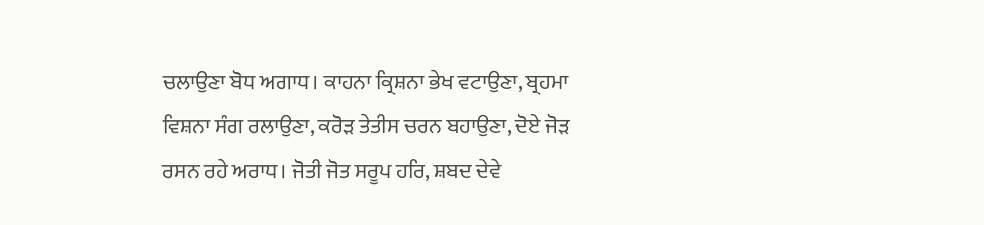ਚਲਾਉਣਾ ਬੋਧ ਅਗਾਧ। ਕਾਹਨਾ ਕ੍ਰਿਸ਼ਨਾ ਭੇਖ ਵਟਾਉਣਾ, ਬ੍ਰਹਮਾ ਵਿਸ਼ਨਾ ਸੰਗ ਰਲਾਉਣਾ, ਕਰੋੜ ਤੇਤੀਸ ਚਰਨ ਬਹਾਉਣਾ, ਦੋਏ ਜੋੜ ਰਸਨ ਰਹੇ ਅਰਾਧ। ਜੋਤੀ ਜੋਤ ਸਰੂਪ ਹਰਿ, ਸ਼ਬਦ ਦੇਵੇ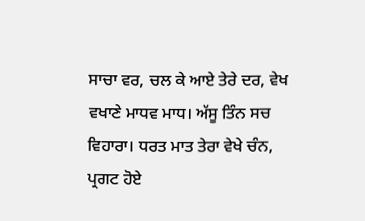ਸਾਚਾ ਵਰ, ਚਲ ਕੇ ਆਏ ਤੇਰੇ ਦਰ, ਵੇਖ ਵਖਾਣੇ ਮਾਧਵ ਮਾਧ। ਅੱਸੂ ਤਿੰਨ ਸਚ ਵਿਹਾਰਾ। ਧਰਤ ਮਾਤ ਤੇਰਾ ਵੇਖੇ ਚੰਨ, ਪ੍ਰਗਟ ਹੋਏ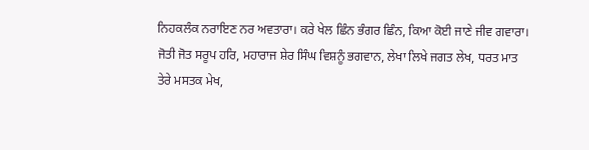ਨਿਹਕਲੰਕ ਨਰਾਇਣ ਨਰ ਅਵਤਾਰਾ। ਕਰੇ ਖੇਲ ਛਿੰਨ ਭੰਗਰ ਛਿੰਨ, ਕਿਆ ਕੋਈ ਜਾਣੇ ਜੀਵ ਗਵਾਰਾ। ਜੋਤੀ ਜੋਤ ਸਰੂਪ ਹਰਿ, ਮਹਾਰਾਜ ਸ਼ੇਰ ਸਿੰਘ ਵਿਸ਼ਨੂੰ ਭਗਵਾਨ, ਲੇਖਾ ਲਿਖੇ ਜਗਤ ਲੇਖ, ਧਰਤ ਮਾਤ ਤੇਰੇ ਮਸਤਕ ਮੇਖ,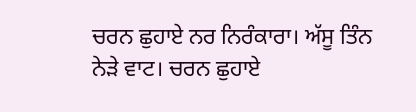ਚਰਨ ਛੁਹਾਏ ਨਰ ਨਿਰੰਕਾਰਾ। ਅੱਸੂ ਤਿੰਨ ਨੇੜੇ ਵਾਟ। ਚਰਨ ਛੁਹਾਏ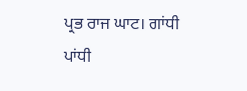ਪ੍ਰਭ ਰਾਜ ਘਾਟ। ਗਾਂਧੀ ਪਾਂਧੀ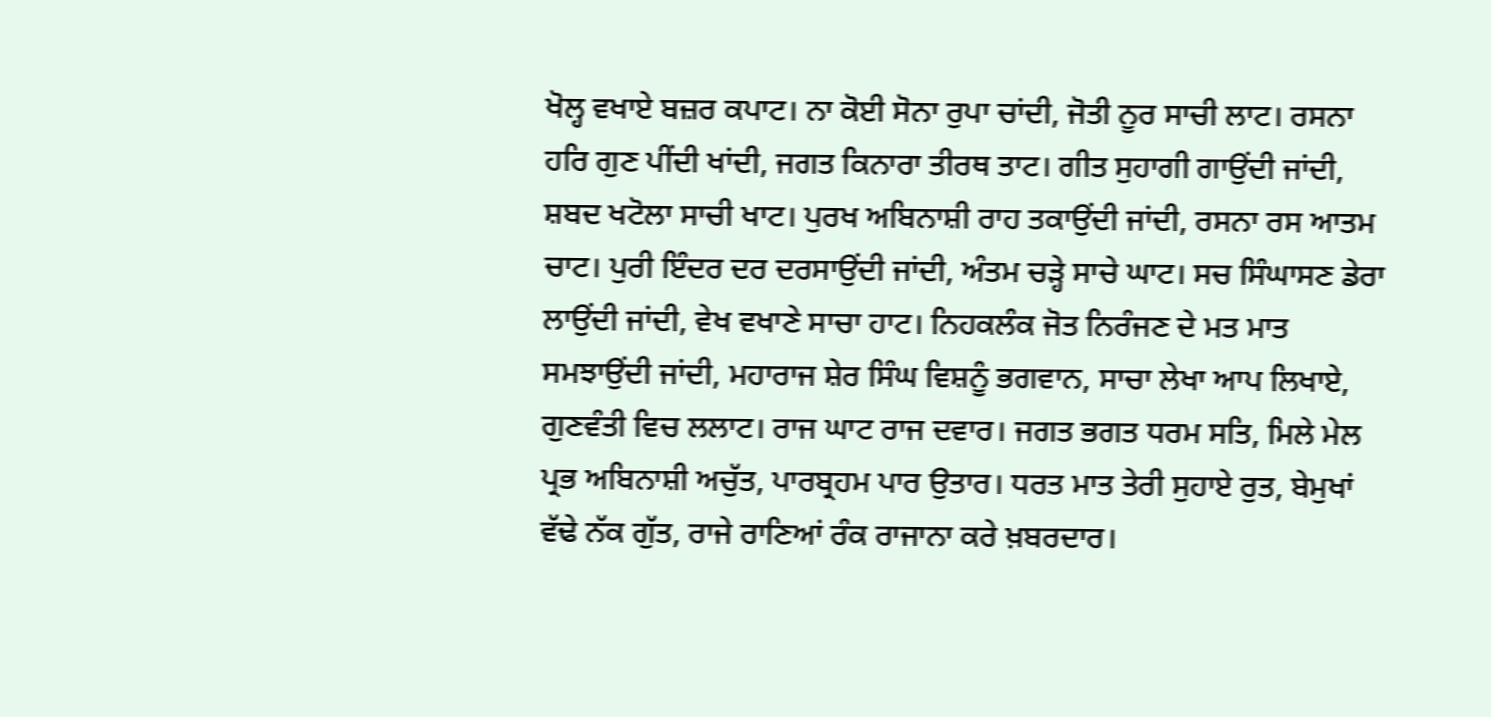ਖੋਲ੍ਹ ਵਖਾਏ ਬਜ਼ਰ ਕਪਾਟ। ਨਾ ਕੋਈ ਸੋਨਾ ਰੁਪਾ ਚਾਂਦੀ, ਜੋਤੀ ਨੂਰ ਸਾਚੀ ਲਾਟ। ਰਸਨਾ ਹਰਿ ਗੁਣ ਪੀਂਦੀ ਖਾਂਦੀ, ਜਗਤ ਕਿਨਾਰਾ ਤੀਰਥ ਤਾਟ। ਗੀਤ ਸੁਹਾਗੀ ਗਾਉਂਦੀ ਜਾਂਦੀ, ਸ਼ਬਦ ਖਟੋਲਾ ਸਾਚੀ ਖਾਟ। ਪੁਰਖ ਅਬਿਨਾਸ਼ੀ ਰਾਹ ਤਕਾਉਂਦੀ ਜਾਂਦੀ, ਰਸਨਾ ਰਸ ਆਤਮ ਚਾਟ। ਪੁਰੀ ਇੰਦਰ ਦਰ ਦਰਸਾਉਂਦੀ ਜਾਂਦੀ, ਅੰਤਮ ਚੜ੍ਹੇ ਸਾਚੇ ਘਾਟ। ਸਚ ਸਿੰਘਾਸਣ ਡੇਰਾ ਲਾਉਂਦੀ ਜਾਂਦੀ, ਵੇਖ ਵਖਾਣੇ ਸਾਚਾ ਹਾਟ। ਨਿਹਕਲੰਕ ਜੋਤ ਨਿਰੰਜਣ ਦੇ ਮਤ ਮਾਤ ਸਮਝਾਉਂਦੀ ਜਾਂਦੀ, ਮਹਾਰਾਜ ਸ਼ੇਰ ਸਿੰਘ ਵਿਸ਼ਨੂੰ ਭਗਵਾਨ, ਸਾਚਾ ਲੇਖਾ ਆਪ ਲਿਖਾਏ, ਗੁਣਵੰਤੀ ਵਿਚ ਲਲਾਟ। ਰਾਜ ਘਾਟ ਰਾਜ ਦਵਾਰ। ਜਗਤ ਭਗਤ ਧਰਮ ਸਤਿ, ਮਿਲੇ ਮੇਲ ਪ੍ਰਭ ਅਬਿਨਾਸ਼ੀ ਅਚੁੱਤ, ਪਾਰਬ੍ਰਹਮ ਪਾਰ ਉਤਾਰ। ਧਰਤ ਮਾਤ ਤੇਰੀ ਸੁਹਾਏ ਰੁਤ, ਬੇਮੁਖਾਂ ਵੱਢੇ ਨੱਕ ਗੁੱਤ, ਰਾਜੇ ਰਾਣਿਆਂ ਰੰਕ ਰਾਜਾਨਾ ਕਰੇ ਖ਼ਬਰਦਾਰ।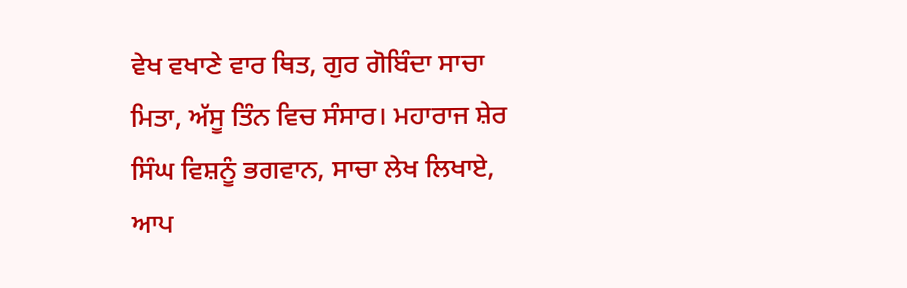ਵੇਖ ਵਖਾਣੇ ਵਾਰ ਥਿਤ, ਗੁਰ ਗੋਬਿੰਦਾ ਸਾਚਾ ਮਿਤਾ, ਅੱਸੂ ਤਿੰਨ ਵਿਚ ਸੰਸਾਰ। ਮਹਾਰਾਜ ਸ਼ੇਰ ਸਿੰਘ ਵਿਸ਼ਨੂੰ ਭਗਵਾਨ, ਸਾਚਾ ਲੇਖ ਲਿਖਾਏ, ਆਪ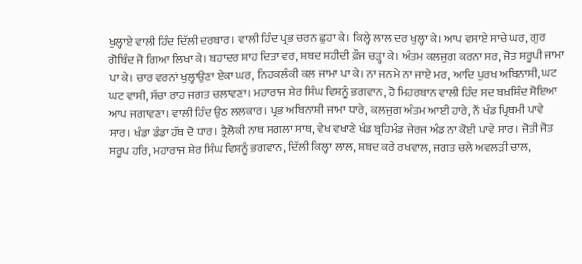ਖੁਲ੍ਹਾਏ ਵਾਲੀ ਹਿੰਦ ਦਿੱਲੀ ਦਰਬਾਰ। ਵਾਲੀ ਹਿੰਦ ਪ੍ਰਭ ਚਰਨ ਛੁਹਾ ਕੇ। ਕਿਲ੍ਹੇ ਲਾਲ ਦਰ ਖੁਲ੍ਹਾ ਕੇ। ਆਪ ਵਸਾਏ ਸਾਚੇ ਘਰ, ਗੁਰ ਗੋਬਿੰਦ ਜੋ ਗਿਆ ਲਿਖਾ ਕੇ। ਬਹਾਦਰ ਸ਼ਾਹ ਦਿਤਾ ਵਰ, ਸ਼ਬਦ ਸ਼ਹੀਦੀ ਫ਼ੌਜ ਚੜ੍ਹਾ ਕੇ। ਅੰਤਮ ਕਲਜੁਗ ਕਰਨਾ ਸਰ, ਜੋਤ ਸਰੂਪੀ ਜਾਮਾ ਪਾ ਕੇ। ਚਾਰ ਵਰਨਾਂ ਖੁਲ੍ਹਾਉਣਾ ਏਕਾ ਘਰ, ਨਿਹਕਲੰਕੀ ਕਲ ਜਾਮਾ ਪਾ ਕੇ। ਨਾ ਜਨਮੇ ਨਾ ਜਾਏ ਮਰ, ਆਦਿ ਪੁਰਖ ਅਬਿਨਾਸ਼ੀ, ਘਟ ਘਟ ਵਾਸੀ, ਸੱਚਾ ਰਾਹ ਜਗਤ ਚਲਾਵਣਾ। ਮਹਾਰਾਜ ਸ਼ੇਰ ਸਿੰਘ ਵਿਸ਼ਨੂੰ ਭਗਵਾਨ, ਹੋ ਮਿਹਰਬਾਨ ਵਾਲੀ ਹਿੰਦ ਸਦ ਬਖ਼ਸ਼ਿੰਦ ਸੋਇਆ ਆਪ ਜਗਾਵਣਾ। ਵਾਲੀ ਹਿੰਦ ਉਠ ਲਲਕਾਰ। ਪ੍ਰਭ ਅਬਿਨਾਸ਼ੀ ਜਾਮਾ ਧਾਰੇ, ਕਲਜੁਗ ਅੰਤਮ ਆਈ ਹਾਰੇ, ਨੌਂ ਖੰਡ ਪ੍ਰਿਥਮੀ ਪਾਵੇ ਸਾਰ। ਖੰਡਾ ਡੰਡਾ ਹੱਥ ਦੋ ਧਾਰ। ਤ੍ਰੈਲੋਕੀ ਨਾਥ ਸਗਲਾ ਸਾਥ, ਵੇਖ ਵਖਾਣੇ ਖੰਡ ਬ੍ਰਹਿਮੰਡ ਜੇਰਜ ਅੰਡ ਨਾ ਕੋਈ ਪਾਵੇ ਸਾਰ। ਜੋਤੀ ਜੋਤ ਸਰੂਪ ਹਰਿ, ਮਹਾਰਾਜ ਸ਼ੇਰ ਸਿੰਘ ਵਿਸ਼ਨੂੰ ਭਗਵਾਨ, ਦਿੱਲੀ ਕਿਲ੍ਹਾ ਲਾਲ, ਸ਼ਬਦ ਕਰੇ ਰਖਵਾਲ, ਜਗਤ ਚਲੇ ਅਵਲੜੀ ਚਾਲ,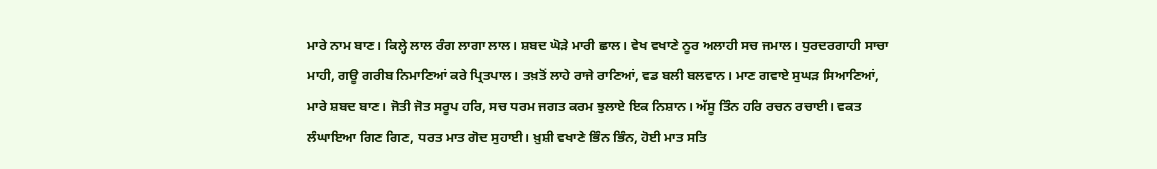ਮਾਰੇ ਨਾਮ ਬਾਣ। ਕਿਲ੍ਹੇ ਲਾਲ ਰੰਗ ਲਾਗਾ ਲਾਲ। ਸ਼ਬਦ ਘੋੜੇ ਮਾਰੀ ਛਾਲ। ਵੇਖ ਵਖਾਣੇ ਨੂਰ ਅਲਾਹੀ ਸਚ ਜਮਾਲ। ਧੁਰਦਰਗਾਹੀ ਸਾਚਾ ਮਾਹੀ, ਗਊ ਗਰੀਬ ਨਿਮਾਣਿਆਂ ਕਰੇ ਪ੍ਰਿਤਪਾਲ। ਤਖ਼ਤੋਂ ਲਾਹੇ ਰਾਜੇ ਰਾਣਿਆਂ, ਵਡ ਬਲੀ ਬਲਵਾਨ। ਮਾਣ ਗਵਾਏ ਸੁਘੜ ਸਿਆਣਿਆਂ, ਮਾਰੇ ਸ਼ਬਦ ਬਾਣ। ਜੋਤੀ ਜੋਤ ਸਰੂਪ ਹਰਿ, ਸਚ ਧਰਮ ਜਗਤ ਕਰਮ ਝੁਲਾਏ ਇਕ ਨਿਸ਼ਾਨ। ਅੱਸੂ ਤਿੰਨ ਹਰਿ ਰਚਨ ਰਚਾਈ। ਵਕਤ ਲੰਘਾਇਆ ਗਿਣ ਗਿਣ, ਧਰਤ ਮਾਤ ਗੋਦ ਸੁਹਾਈ। ਖ਼ੁਸ਼ੀ ਵਖਾਣੇ ਭਿੰਨ ਭਿੰਨ, ਹੋਈ ਮਾਤ ਸਤਿ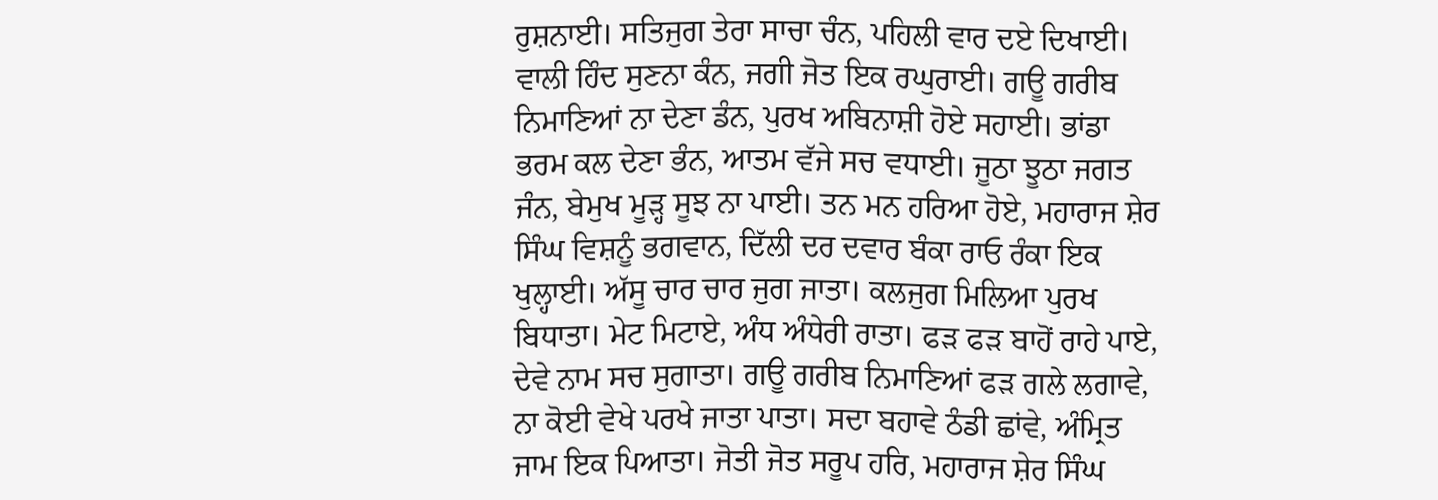ਰੁਸ਼ਨਾਈ। ਸਤਿਜੁਗ ਤੇਰਾ ਸਾਚਾ ਚੰਨ, ਪਹਿਲੀ ਵਾਰ ਦਏ ਦਿਖਾਈ। ਵਾਲੀ ਹਿੰਦ ਸੁਣਨਾ ਕੰਨ, ਜਗੀ ਜੋਤ ਇਕ ਰਘੁਰਾਈ। ਗਊ ਗਰੀਬ ਨਿਮਾਣਿਆਂ ਨਾ ਦੇਣਾ ਡੰਨ, ਪੁਰਖ ਅਬਿਨਾਸ਼ੀ ਹੋਏ ਸਹਾਈ। ਭਾਂਡਾ ਭਰਮ ਕਲ ਦੇਣਾ ਭੰਨ, ਆਤਮ ਵੱਜੇ ਸਚ ਵਧਾਈ। ਜੂਠਾ ਝੂਠਾ ਜਗਤ ਜੰਨ, ਬੇਮੁਖ ਮੂੜ੍ਹ ਸੂਝ ਨਾ ਪਾਈ। ਤਨ ਮਨ ਹਰਿਆ ਹੋਏ, ਮਹਾਰਾਜ ਸ਼ੇਰ ਸਿੰਘ ਵਿਸ਼ਨੂੰ ਭਗਵਾਨ, ਦਿੱਲੀ ਦਰ ਦਵਾਰ ਬੰਕਾ ਰਾਓ ਰੰਕਾ ਇਕ ਖੁਲ੍ਹਾਈ। ਅੱਸੂ ਚਾਰ ਚਾਰ ਜੁਗ ਜਾਤਾ। ਕਲਜੁਗ ਮਿਲਿਆ ਪੁਰਖ ਬਿਧਾਤਾ। ਮੇਟ ਮਿਟਾਏ, ਅੰਧ ਅੰਧੇਰੀ ਰਾਤਾ। ਫੜ ਫੜ ਬਾਹੋਂ ਰਾਹੇ ਪਾਏ, ਦੇਵੇ ਨਾਮ ਸਚ ਸੁਗਾਤਾ। ਗਊ ਗਰੀਬ ਨਿਮਾਣਿਆਂ ਫੜ ਗਲੇ ਲਗਾਵੇ, ਨਾ ਕੋਈ ਵੇਖੇ ਪਰਖੇ ਜਾਤਾ ਪਾਤਾ। ਸਦਾ ਬਹਾਵੇ ਠੰਡੀ ਛਾਂਵੇ, ਅੰਮ੍ਰਿਤ ਜਾਮ ਇਕ ਪਿਆਤਾ। ਜੋਤੀ ਜੋਤ ਸਰੂਪ ਹਰਿ, ਮਹਾਰਾਜ ਸ਼ੇਰ ਸਿੰਘ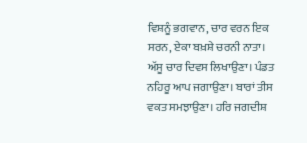ਵਿਸ਼ਨੂੰ ਭਗਵਾਨ, ਚਾਰ ਵਰਨ ਇਕ ਸਰਨ, ਏਕਾ ਬਖ਼ਸ਼ੇ ਚਰਨੀ ਨਾਤਾ। ਅੱਸੂ ਚਾਰ ਦਿਵਸ ਲਿਖਾਉਣਾ। ਪੰਡਤ ਨਹਿਰੂ ਆਪ ਜਗਾਉਣਾ। ਬਾਰਾਂ ਤੀਸ ਵਕਤ ਸਮਝਾਉਣਾ। ਹਰਿ ਜਗਦੀਸ਼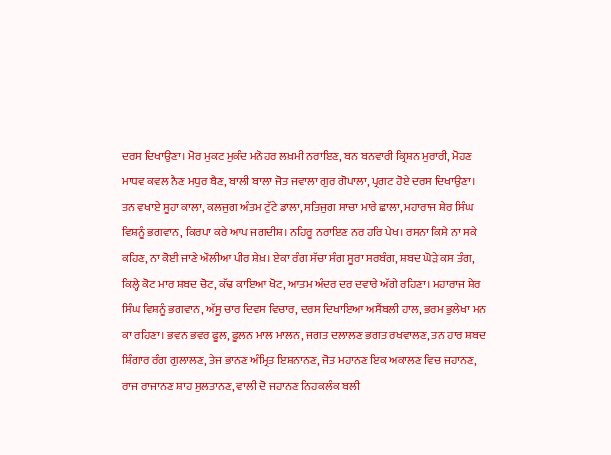ਦਰਸ ਦਿਖਾਉਣਾ। ਮੋਰ ਮੁਕਟ ਮੁਕੰਦ ਮਨੋਹਰ ਲਖ਼ਮੀ ਨਰਾਇਣ, ਬਨ ਬਨਵਾਰੀ ਕ੍ਰਿਸ਼ਨ ਮੁਰਾਰੀ, ਮੋਹਣ ਮਾਧਵ ਕਵਲ ਨੈਣ ਮਧੁਰ ਬੈਣ, ਬਾਲੀ ਬਾਲਾ ਜੋਤ ਜਵਾਲਾ ਗੁਰ ਗੋਪਾਲਾ, ਪ੍ਰਗਟ ਹੋਏ ਦਰਸ ਦਿਖਾਉਣਾ। ਤਨ ਵਖਾਏ ਸੂਹਾ ਕਾਲਾ, ਕਲਜੁਗ ਅੰਤਮ ਟੁੱਟੇ ਡਾਲਾ, ਸਤਿਜੁਗ ਸਾਚਾ ਮਾਰੇ ਛਾਲਾ, ਮਹਾਰਾਜ ਸ਼ੇਰ ਸਿੰਘ ਵਿਸ਼ਨੂੰ ਭਗਵਾਨ, ਕਿਰਪਾ ਕਰੇ ਆਪ ਜਗਦੀਸ਼। ਨਹਿਰੂ ਨਰਾਇਣ ਨਰ ਹਰਿ ਪੇਖ। ਰਸਨਾ ਕਿਸੇ ਨਾ ਸਕੇ ਕਹਿਣ, ਨਾ ਕੋਈ ਜਾਣੇ ਔਲੀਆ ਪੀਰ ਸ਼ੇਖ਼। ਏਕਾ ਰੰਗ ਸੱਚਾ ਸੰਗ ਸੂਰਾ ਸਰਬੰਗ, ਸ਼ਬਦ ਘੋੜੇ ਕਸ ਤੰਗ, ਕਿਲ੍ਹੇ ਕੋਟ ਮਾਰ ਸ਼ਬਦ ਚੋਟ, ਕੱਢ ਕਾਇਆ ਖੋਟ, ਆਤਮ ਅੰਦਰ ਦਰ ਦਵਾਰੇ ਅੱਗੇ ਰਹਿਣਾ। ਮਹਾਰਾਜ ਸ਼ੇਰ ਸਿੰਘ ਵਿਸ਼ਨੂੰ ਭਗਵਾਨ, ਅੱਸੂ ਚਾਰ ਦਿਵਸ ਵਿਚਾਰ, ਦਰਸ ਦਿਖਾਇਆ ਅਸੈਂਬਲੀ ਹਾਲ, ਭਰਮ ਭੁਲੇਖਾ ਮਨ ਕਾ ਰਹਿਣਾ। ਭਵਨ ਭਵਰ ਫੂਲ, ਫੂਲਨ ਮਾਲ ਮਾਲਨ, ਜਗਤ ਦਲਾਲਣ ਭਗਤ ਰਖਵਾਲਣ, ਤਨ ਹਾਰ ਸ਼ਬਦ ਸ਼ਿੰਗਾਰ ਰੰਗ ਗੁਲਾਲਣ, ਤੇਜ ਭਾਨਣ ਅੰਮ੍ਰਿਤ ਇਸ਼ਨਾਨਣ, ਜੋਤ ਮਹਾਨਣ ਇਕ ਅਕਾਲਣ ਵਿਚ ਜਹਾਨਣ, ਰਾਜ ਰਾਜਾਨਣ ਸ਼ਾਹ ਸੁਲਤਾਨਣ, ਵਾਲੀ ਦੋ ਜਹਾਨਣ ਨਿਹਕਲੰਕ ਬਲੀ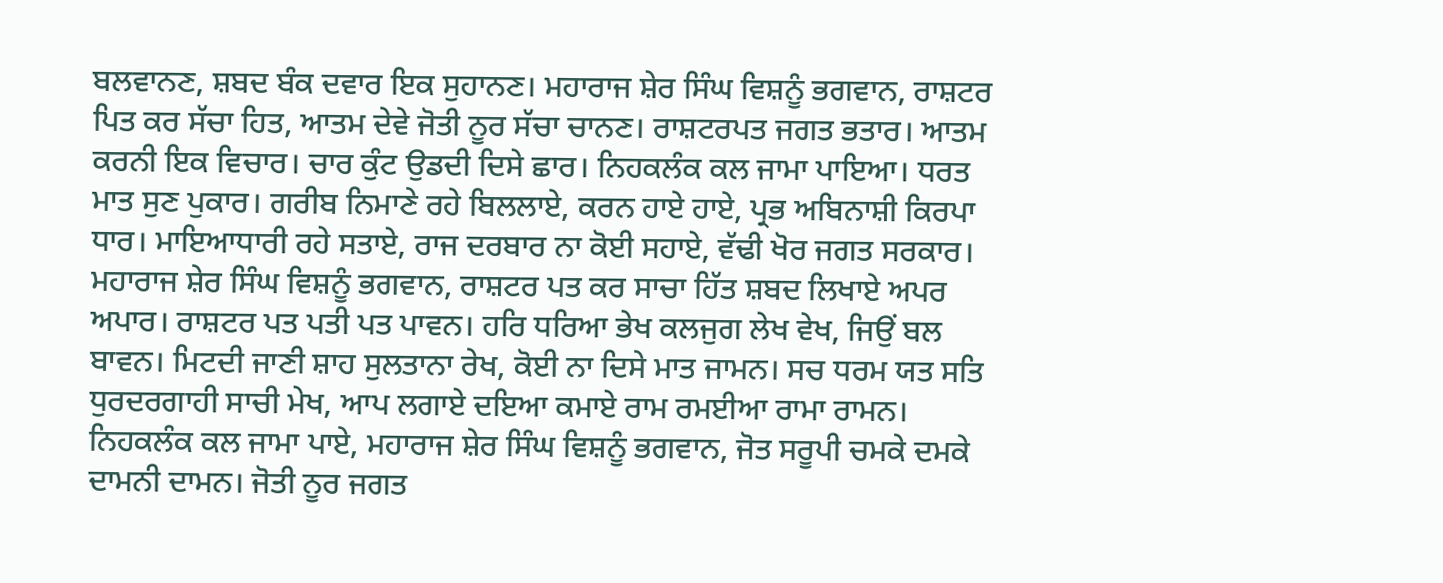ਬਲਵਾਨਣ, ਸ਼ਬਦ ਬੰਕ ਦਵਾਰ ਇਕ ਸੁਹਾਨਣ। ਮਹਾਰਾਜ ਸ਼ੇਰ ਸਿੰਘ ਵਿਸ਼ਨੂੰ ਭਗਵਾਨ, ਰਾਸ਼ਟਰ ਪਿਤ ਕਰ ਸੱਚਾ ਹਿਤ, ਆਤਮ ਦੇਵੇ ਜੋਤੀ ਨੂਰ ਸੱਚਾ ਚਾਨਣ। ਰਾਸ਼ਟਰਪਤ ਜਗਤ ਭਤਾਰ। ਆਤਮ ਕਰਨੀ ਇਕ ਵਿਚਾਰ। ਚਾਰ ਕੁੰਟ ਉਡਦੀ ਦਿਸੇ ਛਾਰ। ਨਿਹਕਲੰਕ ਕਲ ਜਾਮਾ ਪਾਇਆ। ਧਰਤ ਮਾਤ ਸੁਣ ਪੁਕਾਰ। ਗਰੀਬ ਨਿਮਾਣੇ ਰਹੇ ਬਿਲਲਾਏ, ਕਰਨ ਹਾਏ ਹਾਏ, ਪ੍ਰਭ ਅਬਿਨਾਸ਼ੀ ਕਿਰਪਾ ਧਾਰ। ਮਾਇਆਧਾਰੀ ਰਹੇ ਸਤਾਏ, ਰਾਜ ਦਰਬਾਰ ਨਾ ਕੋਈ ਸਹਾਏ, ਵੱਢੀ ਖੋਰ ਜਗਤ ਸਰਕਾਰ। ਮਹਾਰਾਜ ਸ਼ੇਰ ਸਿੰਘ ਵਿਸ਼ਨੂੰ ਭਗਵਾਨ, ਰਾਸ਼ਟਰ ਪਤ ਕਰ ਸਾਚਾ ਹਿੱਤ ਸ਼ਬਦ ਲਿਖਾਏ ਅਪਰ ਅਪਾਰ। ਰਾਸ਼ਟਰ ਪਤ ਪਤੀ ਪਤ ਪਾਵਨ। ਹਰਿ ਧਰਿਆ ਭੇਖ ਕਲਜੁਗ ਲੇਖ ਵੇਖ, ਜਿਉਂ ਬਲ ਬਾਵਨ। ਮਿਟਦੀ ਜਾਣੀ ਸ਼ਾਹ ਸੁਲਤਾਨਾ ਰੇਖ, ਕੋਈ ਨਾ ਦਿਸੇ ਮਾਤ ਜਾਮਨ। ਸਚ ਧਰਮ ਯਤ ਸਤਿ ਧੁਰਦਰਗਾਹੀ ਸਾਚੀ ਮੇਖ, ਆਪ ਲਗਾਏ ਦਇਆ ਕਮਾਏ ਰਾਮ ਰਮਈਆ ਰਾਮਾ ਰਾਮਨ। ਨਿਹਕਲੰਕ ਕਲ ਜਾਮਾ ਪਾਏ, ਮਹਾਰਾਜ ਸ਼ੇਰ ਸਿੰਘ ਵਿਸ਼ਨੂੰ ਭਗਵਾਨ, ਜੋਤ ਸਰੂਪੀ ਚਮਕੇ ਦਮਕੇ ਦਾਮਨੀ ਦਾਮਨ। ਜੋਤੀ ਨੂਰ ਜਗਤ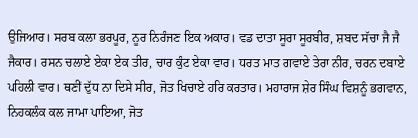ਉਜਿਆਰ। ਸਰਬ ਕਲਾ ਭਰਪੂਰ, ਨੂਰ ਨਿਰੰਜਣ ਇਕ ਅਕਾਰ। ਵਡ ਦਾਤਾ ਸੂਰਾ ਸੂਰਬੀਰ, ਸ਼ਬਦ ਸੱਚਾ ਜੈ ਜੈ ਜੈਕਾਰ। ਰਸਨ ਚਲਾਏ ਏਕਾ ਏਕ ਤੀਰ, ਚਾਰ ਕੁੰਟ ਏਕਾ ਵਾਰ। ਧਰਤ ਮਾਤ ਗਵਾਏ ਤੇਰਾ ਨੀਰ, ਚਰਨ ਦਬਾਏ ਪਹਿਲੀ ਵਾਰ। ਥਣੀਂ ਦੁੱਧ ਨਾ ਦਿਸੇ ਸੀਰ, ਜੋਤ ਖਿਚਾਏ ਹਰਿ ਕਰਤਾਰ। ਮਹਾਰਾਜ ਸ਼ੇਰ ਸਿੰਘ ਵਿਸ਼ਨੂੰ ਭਗਵਾਨ, ਨਿਹਕਲੰਕ ਕਲ ਜਾਮਾ ਪਾਇਆ, ਜੋਤ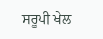ਸਰੂਪੀ ਖੇਲ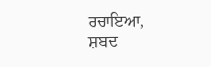ਰਚਾਇਆ, ਸ਼ਬਦ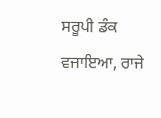ਸਰੂਪੀ ਡੰਕ ਵਜਾਇਆ, ਰਾਜੇ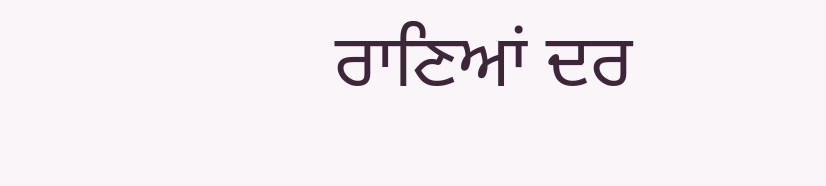ਰਾਣਿਆਂ ਦਰ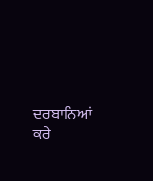ਦਰਬਾਨਿਆਂ ਕਰੇ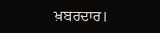ਖ਼ਬਰਦਾਰ।